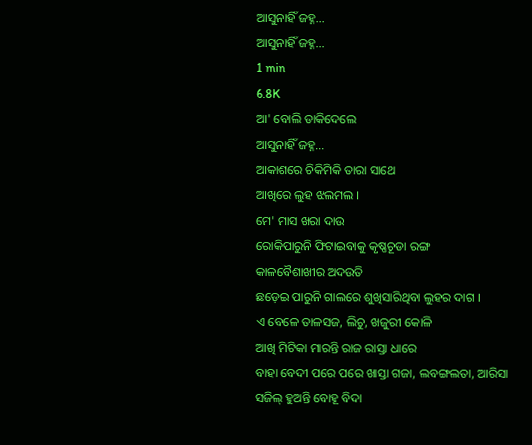ଆସୁନାହିଁ ଜହ୍ନ...
ଆସୁନାହିଁ ଜହ୍ନ...
1 min
6.8K
ଆ' ବୋଲି ଡାକିଦେଲେ
ଆସୁନାହିଁ ଜହ୍ନ...
ଆକାଶରେ ଚିକିମିକି ତାରା ସାଥେ
ଆଖିରେ ଲୁହ ଝଲମଲ ।
ମେ' ମାସ ଖରା ଦାଉ
ରୋକିପାରୁନି ଫିଟାଇବାକୁ କୃଷ୍ଣଚୂଡା ରଙ୍ଗ
କାଳବୈଶାଖୀର ଅଦଉତି
ଛଡ଼େଇ ପାରୁନି ଗାଲରେ ଶୁଖିସାରିଥିବା ଲୁହର ଦାଗ ।
ଏ ବେଳେ ତାଳସଜ, ଲିଚୁ, ଖଜୁରୀ କୋଳି
ଆଖି ମିଟିକା ମାରନ୍ତି ରାଜ ରାସ୍ତା ଧାରେ
ବାହା ବେଦୀ ପରେ ପରେ ଖାସ୍ତା ଗଜା, ଲବଙ୍ଗଲତା, ଆରିସା
ସଜିଲ୍ ହୁଅନ୍ତି ବୋହୂ ବିଦା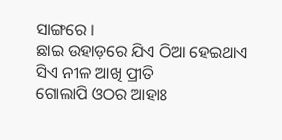ସାଙ୍ଗରେ ।
ଛାଇ ଉହାଡ଼ରେ ଯିଏ ଠିଆ ହେଇଥାଏ
ସିଏ ନୀଳ ଆଖି ପ୍ରୀତି
ଗୋଲାପି ଓଠର ଆହାଃ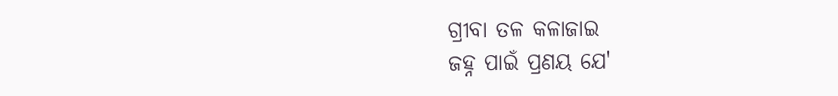ଗ୍ରୀବା ତଳ କଳାଜାଇ
ଜହ୍ନ ପାଇଁ ପ୍ରଣୟ ଯେ'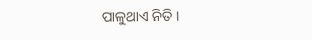ପାଳୁଥାଏ ନିତି ।